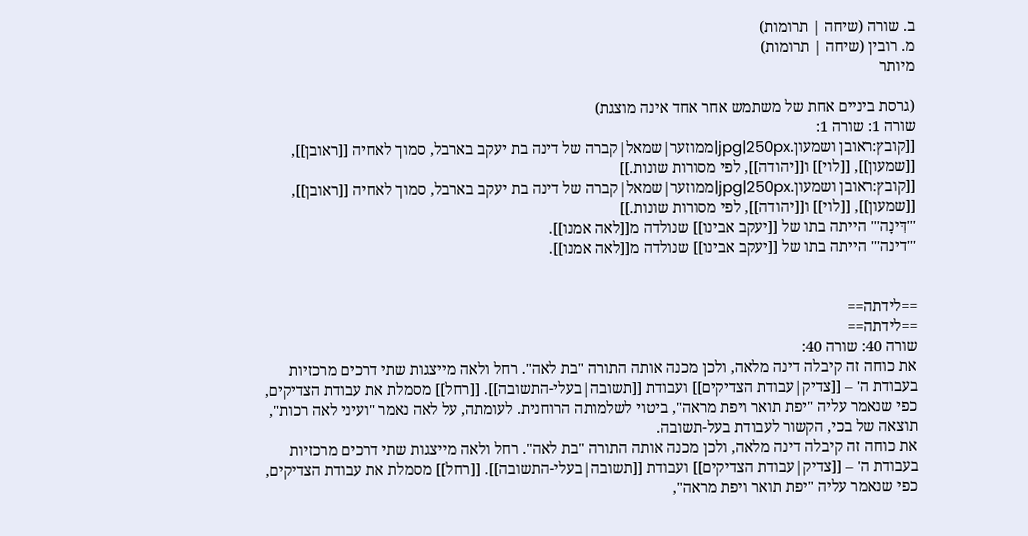ב. שורה (שיחה | תרומות)
מ. רובין (שיחה | תרומות)
מיותר

(גרסת ביניים אחת של משתמש אחר אחד אינה מוצגת)
שורה 1: שורה 1:
[[קובץ:ראובן ושמעון.jpg|250px|ממוזער|שמאל|קברה של דינה בת יעקב בארבל, סמוך לאחיה [[ראובן]], [[שמעון]], [[לוי]] ו[[יהודה]], לפי מסורות שונות.]]
[[קובץ:ראובן ושמעון.jpg|250px|ממוזער|שמאל|קברה של דינה בת יעקב בארבל, סמוך לאחיה [[ראובן]], [[שמעון]], [[לוי]] ו[[יהודה]], לפי מסורות שונות.]]
'''דִּינָה''' הייתה בתו של [[יעקב אבינו]] שנולדה מ[[לאה אמנו]].
'''דינה''' הייתה בתו של [[יעקב אבינו]] שנולדה מ[[לאה אמנו]].


==לידתה==
==לידתה==
שורה 40: שורה 40:
את כוחה זה קיבלה דינה מלאה, ולכן מכנה אותה התורה "בת לאה". רחל ולאה מייצגות שתי דרכים מרכזיות בעבודת ה' – [[צדיק|עבודת הצדיקים]] ועבודת [[תשובה|בעלי-התשובה]]. [[רחל]] מסמלת את עבודת הצדיקים, כפי שנאמר עליה "יפת תואר ויפת מראה", ביטוי לשלמותה הרוחנית. לעומתה, על לאה נאמר "ועיני לאה רכות", תוצאה של בכי, הקשור לעבודת בעל-תשובה.
את כוחה זה קיבלה דינה מלאה, ולכן מכנה אותה התורה "בת לאה". רחל ולאה מייצגות שתי דרכים מרכזיות בעבודת ה' – [[צדיק|עבודת הצדיקים]] ועבודת [[תשובה|בעלי-התשובה]]. [[רחל]] מסמלת את עבודת הצדיקים, כפי שנאמר עליה "יפת תואר ויפת מראה",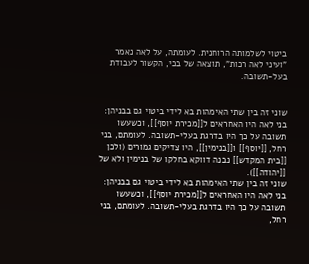ביטוי לשלמותה הרוחנית. לעומתה, על לאה נאמר "ועיני לאה רכות", תוצאה של בכי, הקשור לעבודת בעל-תשובה.


שוני זה בין שתי האימהות בא לידי ביטוי גם בבניהן: בני לאה היו האחראים ל[[מכירת יוסף]], וכשעשו תשובה על כך היו בדרגת בעלי-תשובה. לעומתם, בני רחל, [[יוסף]] ו[[בנימין]], היו צדיקים גמורים (ולכן [[בית המקדש]] נבנה דווקא בחלקו של בנימין ולא של [[יהודה]]).
שוני זה בין שתי האימהות בא לידי ביטוי גם בבניהן: בני לאה היו האחראים ל[[מכירת יוסף]], וכשעשו תשובה על כך היו בדרגת בעלי-תשובה. לעומתם, בני רחל,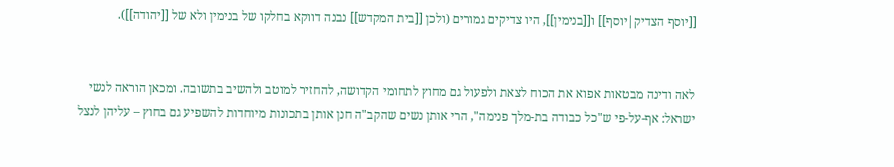[[יוסף הצדיק|יוסף]] ו[[בנימין]], היו צדיקים גמורים (ולכן [[בית המקדש]] נבנה דווקא בחלקו של בנימין ולא של [[יהודה]]).


לאה ודינה מבטאות אפוא את הכוח לצאת ולפעול גם מחוץ לתחומי הקדושה, להחזיר למוטב ולהשיב בתשובה. ומכאן הוראה לנשי ישראל: אף-על-פי ש"כל כבודה בת-מלך פנימה", הרי אותן נשים שהקב"ה חנן אותן בתכונות מיוחדות להשפיע גם בחוץ – עליהן לנצל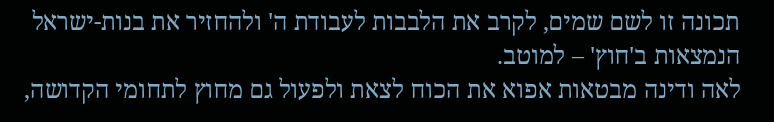תכונה זו לשם שמים, לקרב את הלבבות לעבודת ה' ולהחזיר את בנות-ישראל הנמצאות ב'חוץ' – למוטב.
לאה ודינה מבטאות אפוא את הכוח לצאת ולפעול גם מחוץ לתחומי הקדושה,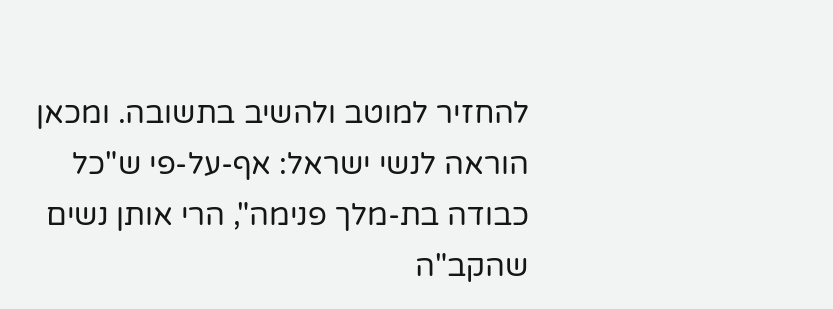להחזיר למוטב ולהשיב בתשובה. ומכאן הוראה לנשי ישראל: אף-על-פי ש"כל כבודה בת-מלך פנימה", הרי אותן נשים שהקב"ה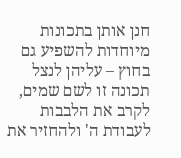חנן אותן בתכונות מיוחדות להשפיע גם בחוץ – עליהן לנצל תכונה זו לשם שמים, לקרב את הלבבות לעבודת ה' ולהחזיר את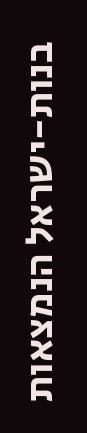בנות-ישראל הנמצאות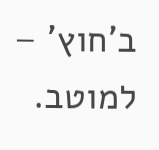ב'חוץ' – למוטב.